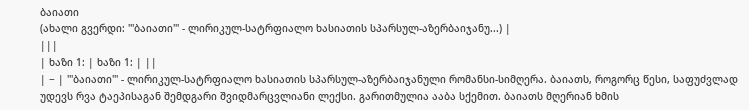ბაიათი
(ახალი გვერდი: '''ბაიათი''' - ლირიკულ-სატრფიალო ხასიათის სპარსულ-აზერბაიჯანუ...) |
|||
| ხაზი 1: | ხაზი 1: | ||
| − | '''ბაიათი''' - ლირიკულ-სატრფიალო ხასიათის სპარსულ-აზერბაიჯანული რომანსი-სიმღერა. ბაიათს, როგორც წესი, საფუძვლად უდევს რვა ტაეპისაგან შემდგარი შვიდმარცვლიანი ლექსი. გარითმულია ააბა სქემით. ბაიათს მღერიან ხმის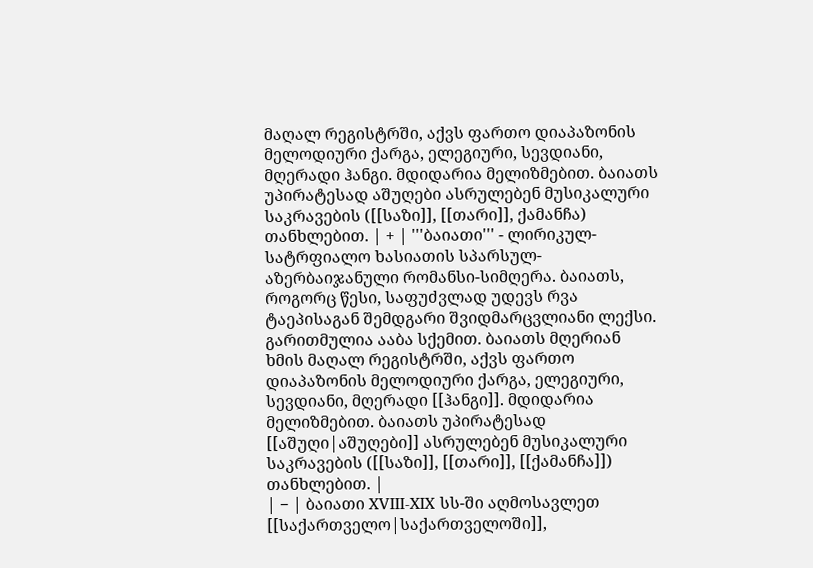მაღალ რეგისტრში, აქვს ფართო დიაპაზონის მელოდიური ქარგა, ელეგიური, სევდიანი, მღერადი ჰანგი. მდიდარია მელიზმებით. ბაიათს უპირატესად აშუღები ასრულებენ მუსიკალური საკრავების ([[საზი]], [[თარი]], ქამანჩა) თანხლებით. | + | '''ბაიათი''' - ლირიკულ-სატრფიალო ხასიათის სპარსულ-აზერბაიჯანული რომანსი-სიმღერა. ბაიათს, როგორც წესი, საფუძვლად უდევს რვა ტაეპისაგან შემდგარი შვიდმარცვლიანი ლექსი. გარითმულია ააბა სქემით. ბაიათს მღერიან ხმის მაღალ რეგისტრში, აქვს ფართო დიაპაზონის მელოდიური ქარგა, ელეგიური, სევდიანი, მღერადი [[ჰანგი]]. მდიდარია მელიზმებით. ბაიათს უპირატესად [[აშუღი|აშუღები]] ასრულებენ მუსიკალური საკრავების ([[საზი]], [[თარი]], [[ქამანჩა]]) თანხლებით. |
| − | ბაიათი XVIII-XIX სს-ში აღმოსავლეთ [[საქართველო|საქართველოში]],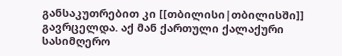განსაკუთრებით კი [[თბილისი|თბილისში]] გავრცელდა. აქ მან ქართული ქალაქური სასიმღერო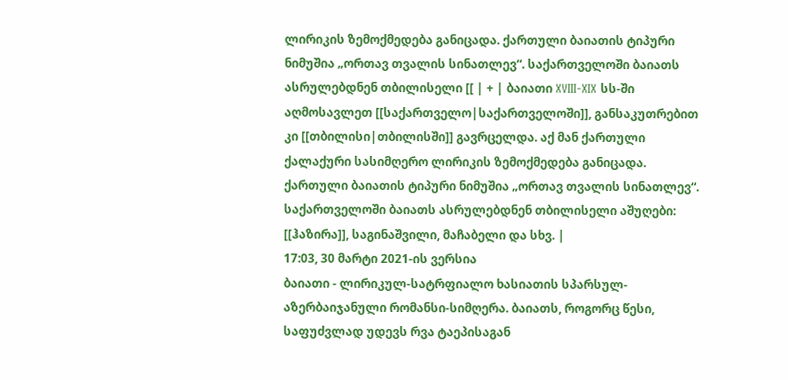ლირიკის ზემოქმედება განიცადა. ქართული ბაიათის ტიპური ნიმუშია „ორთავ თვალის სინათლევ“. საქართველოში ბაიათს ასრულებდნენ თბილისელი [[ | + | ბაიათი XVIII-XIX სს-ში აღმოსავლეთ [[საქართველო|საქართველოში]], განსაკუთრებით კი [[თბილისი|თბილისში]] გავრცელდა. აქ მან ქართული ქალაქური სასიმღერო ლირიკის ზემოქმედება განიცადა. ქართული ბაიათის ტიპური ნიმუშია „ორთავ თვალის სინათლევ“. საქართველოში ბაიათს ასრულებდნენ თბილისელი აშუღები: [[ჰაზირა]], საგინაშვილი, მაჩაბელი და სხვ. |
17:03, 30 მარტი 2021-ის ვერსია
ბაიათი - ლირიკულ-სატრფიალო ხასიათის სპარსულ-აზერბაიჯანული რომანსი-სიმღერა. ბაიათს, როგორც წესი, საფუძვლად უდევს რვა ტაეპისაგან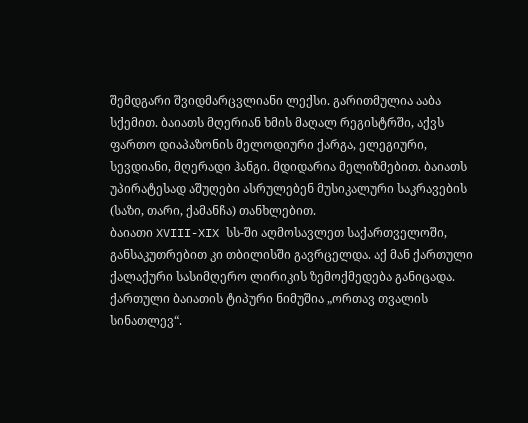შემდგარი შვიდმარცვლიანი ლექსი. გარითმულია ააბა სქემით. ბაიათს მღერიან ხმის მაღალ რეგისტრში, აქვს ფართო დიაპაზონის მელოდიური ქარგა, ელეგიური, სევდიანი, მღერადი ჰანგი. მდიდარია მელიზმებით. ბაიათს უპირატესად აშუღები ასრულებენ მუსიკალური საკრავების (საზი, თარი, ქამანჩა) თანხლებით.
ბაიათი XVIII-XIX სს-ში აღმოსავლეთ საქართველოში, განსაკუთრებით კი თბილისში გავრცელდა. აქ მან ქართული ქალაქური სასიმღერო ლირიკის ზემოქმედება განიცადა. ქართული ბაიათის ტიპური ნიმუშია „ორთავ თვალის სინათლევ“.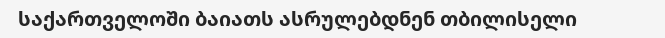საქართველოში ბაიათს ასრულებდნენ თბილისელი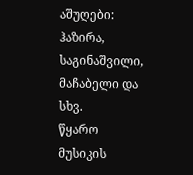აშუღები: ჰაზირა, საგინაშვილი, მაჩაბელი და სხვ.
წყარო
მუსიკის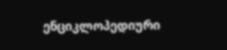ენციკლოპედიური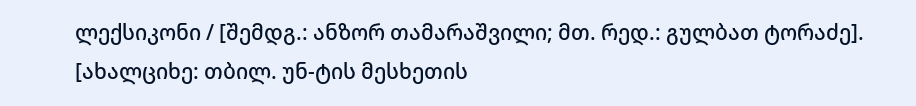ლექსიკონი / [შემდგ.: ანზორ თამარაშვილი; მთ. რედ.: გულბათ ტორაძე]. [ახალციხე: თბილ. უნ-ტის მესხეთის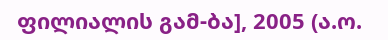ფილიალის გამ-ბა], 2005 (ა.ო.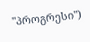"პროგრესი")